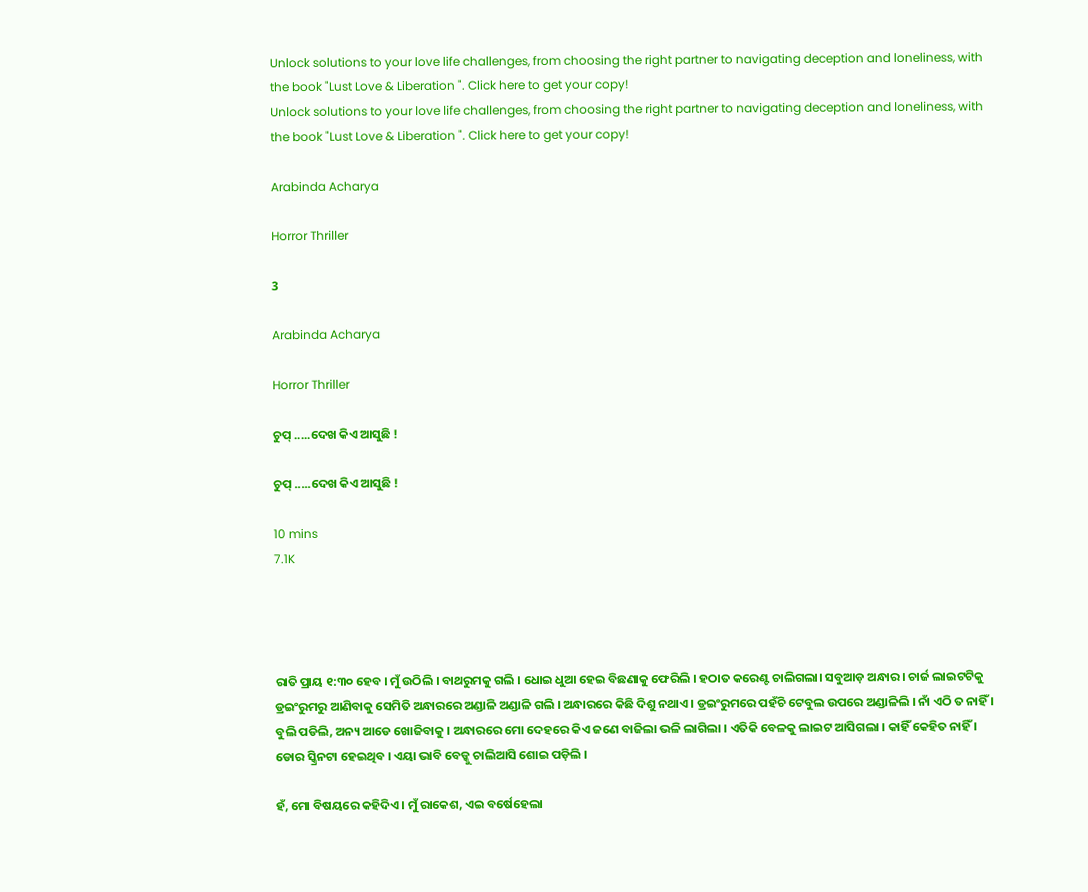Unlock solutions to your love life challenges, from choosing the right partner to navigating deception and loneliness, with the book "Lust Love & Liberation ". Click here to get your copy!
Unlock solutions to your love life challenges, from choosing the right partner to navigating deception and loneliness, with the book "Lust Love & Liberation ". Click here to get your copy!

Arabinda Acharya

Horror Thriller

3

Arabinda Acharya

Horror Thriller

ଚୁପ୍ .....ଦେଖ କିଏ ଆସୁଛି !

ଚୁପ୍ .....ଦେଖ କିଏ ଆସୁଛି !

10 mins
7.1K




ରାତି ପ୍ରାୟ ୧:୩୦ ହେବ । ମୁଁ ଉଠିଲି । ବାଥରୁମକୁ ଗଲି । ଧୋଇ ଧୁଆ ହେଇ ବିଛଣାକୁ ଫେରିଲି । ହଠାତ କରେଣ୍ଟ ଚାଲିଗଲା। ସବୁଆଡ଼ ଅନ୍ଧାର । ଚାର୍ଜ ଲାଇଟଟିକୁ ଡ୍ରଇଂରୁମରୁ ଆଣିବାକୁ ସେମିତି ଅନ୍ଧାରରେ ଅଣ୍ଡାଳି ଅଣ୍ଡାଳି ଗଲି । ଅନ୍ଧାରରେ କିଛି ଦିଶୁ ନଥାଏ । ଡ୍ରଇଂରୁମରେ ପହଁଚି ଟେବୁଲ ଉପରେ ଅଣ୍ଡାଳିଲି । ନାଁ ଏଠି ତ ନାହିଁ । ବୁଲି ପଡିଲି, ଅନ୍ୟ ଆଡେ ଖୋଜିବାକୁ । ଅନ୍ଧାରରେ ମୋ ଦେହରେ କିଏ ଜଣେ ବାଜିଲା ଭଳି ଲାଗିଲା । ଏତିକି ବେଳକୁ ଲାଇଟ ଆସିଗଲା । କାହିଁ କେହିତ ନାହିଁ । ଡୋର ସ୍କ୍ରିନଟା ହେଇଥିବ । ଏୟା ଭାବି ବେଡ୍କୁ ଚାଲିଆସି ଶୋଇ ପଡ଼ିଲି ।

ହଁ, ମୋ ବିଷୟରେ କହିଦିଏ । ମୁଁ ରାକେଶ, ଏଇ ବର୍ଷେହେଲା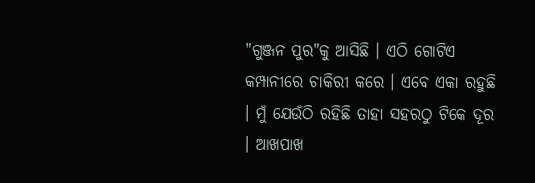"ଗୁଞ୍ଜନ ପୁର"କୁ ଆସିଛି । ଏଠି ଗୋଟିଏ କମ୍ପାନୀରେ ଚାକିରୀ କରେ । ଏବେ ଏକା ରହୁଛି । ମୁଁ ଯେଉଁଠି ରହିଛି ତାହା ସହରଠୁ ଟିକେ ଦୂର । ଆଖପାଖ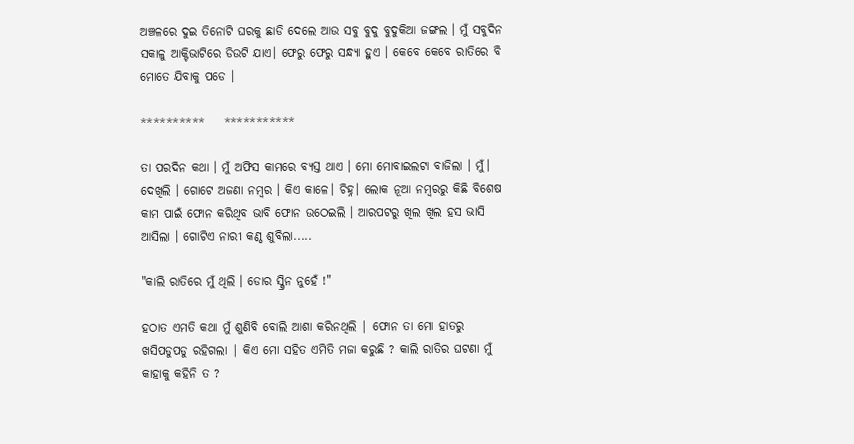ଅଞ୍ଚଳରେ ଦୁଇ ତିନୋଟି ଘରକୁ ଛାଡି ଦେଲେ ଆଉ ସବୁ ବୁଦୁ ବୁଦୁକିଆ ଜଙ୍ଗଲ । ମୁଁ ସବୁଦିନ ସକାଳୁ ଆକ୍ଟିଭାଟିରେ ଡିଉଟି ଯାଏ। ଫେରୁ ଫେରୁ ସନ୍ଧ୍ୟା ହୁଏ । କେବେ କେବେ ରାତିରେ ବି ମୋତେ ଯିବାକୁ ପଡେ ।

**********    ***********

ତା ପରଦିନ କଥା । ମୁଁ ଅଫିସ କାମରେ ବ୍ୟସ୍ତ ଥାଏ । ମୋ ମୋବାଇଲଟା ବାଜିଲା । ମୁଁ। ଦେଖିଲି । ଗୋଟେ ଅଜଣା ନମ୍ବର । କିଏ କାଳେ। ଚିହ୍ନ। ଲୋକ ନୂଆ ନମ୍ଵରରୁ କିଛି ବିଶେଷ କାମ ପାଇଁ ଫୋନ କରିଥିବ ଭାବି ଫୋନ ଉଠେଇଲି । ଆରପଟରୁ ଖିଲ ଖିଲ ହସ ଭାସି ଆସିଲା । ଗୋଟିଏ ନାରୀ କଣ୍ଠ ଶୁବିଲା.....

"କାଲି ରାତିରେ ମୁଁ ଥିଲି । ଡୋର ସ୍କ୍ରିନ ନୁହେଁ !"

ହଠାତ ଏମତି କଥା ମୁଁ ଶୁଣିବି ବୋଲି ଆଶା କରିନଥିଲି | ଫୋନ ତା ମୋ ହାତରୁ ଖସିପଡୁପଡୁ ରହିଗଲା | କିଏ ମୋ ସହିତ ଏମିତି ମଜା କରୁଛି ? କାଲି ରାତିର ଘଟଣା ମୁଁ କାହାକୁ କହିନି ତ ?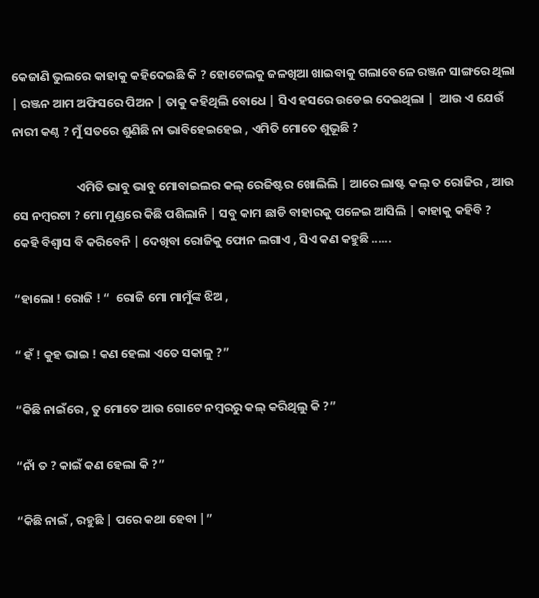କେଜାଣି ଭୁଲରେ କାହାକୁ କହିଦେଇଛି କି ? ହୋଟେଲକୁ ଜଳଖିଆ ଖାଇବାକୁ ଗଲାବେଳେ ରଞ୍ଜନ ସାଙ୍ଗରେ ଥିଲା | ରଞ୍ଜନ ଆମ ଅଫିସରେ ପିଅନ | ତାକୁ କହିଥିଲି ବୋଧେ | ସିଏ ହସରେ ଉଡେଇ ଦେଇଥିଲା |  ଆଉ ଏ ଯେଉଁ ନାରୀ କଣ୍ଠ ? ମୁଁ ସତରେ ଶୁଣିଛି ନା ଭାବିହେଇହେଇ , ଏମିତି ମୋତେ ଶୁଭୂଛି ?

                       ଏମିତି ଭାବୁ ଭାବୁ ମୋବାଇଲର କଲ୍ ରେଜିଷ୍ଟର ଖୋଲିଲି | ଆରେ ଲାଷ୍ଟ କଲ୍ ତ ରୋଜିର , ଆଉ ସେ ନମ୍ବରଟା ? ମୋ ମୁଣ୍ଡରେ କିଛି ପଶିଲାନି | ସବୁ କାମ ଛାଡି ବାହାରକୁ ପଳେଇ ଆସିଲି | କାହାକୁ କହିବି ? କେହି ବିଶ୍ଵାସ ବି କରିବେନି | ଦେଖିବା ରୋଜିକୁ ଫୋନ ଲଗାଏ , ସିଏ କଣ କହୁଛି ......

“ହାଲୋ ! ରୋଜି ! “  ରୋଜି ମୋ ମାମୁଁଙ୍କ ଝିଅ ,

“ ହଁ ! କୁହ ଭାଇ ! କଣ ହେଲା ଏତେ ସକାଳୁ ?”

“କିଛି ନାଇଁରେ , ତୁ ମୋତେ ଆଉ ଗୋଟେ ନମ୍ବରରୁ କଲ୍ କରିଥିଲୁ କି ?”

“ନାଁ ତ ? କାଇଁ କଣ ହେଲା କି ?”

“କିଛି ନାଇଁ , ରହୁଛି | ପରେ କଥା ହେବା |”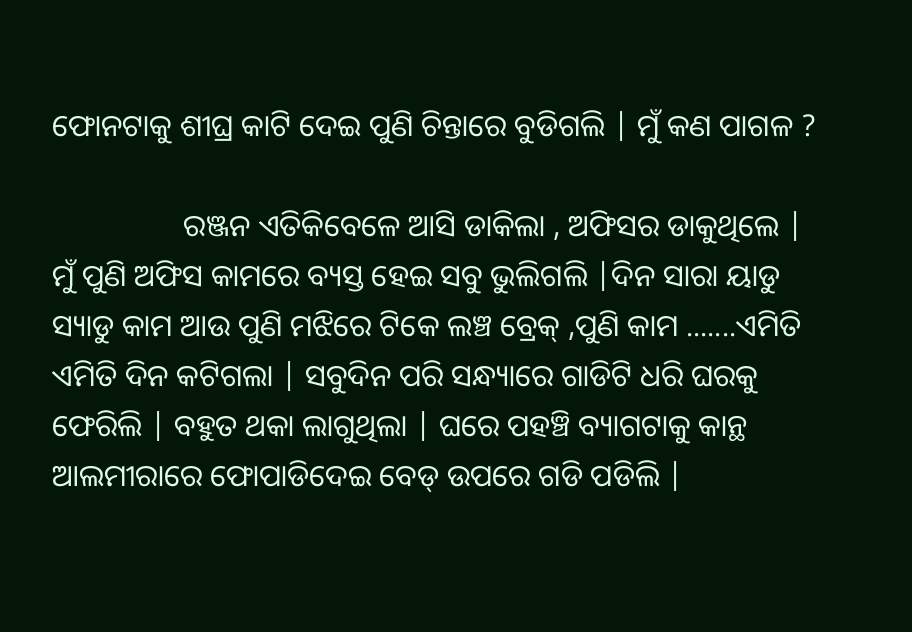ଫୋନଟାକୁ ଶୀଘ୍ର କାଟି ଦେଇ ପୁଣି ଚିନ୍ତାରେ ବୁଡିଗଲି | ମୁଁ କଣ ପାଗଳ ?

                 ରଞ୍ଜନ ଏତିକିବେଳେ ଆସି ଡାକିଲା , ଅଫିସର ଡାକୁଥିଲେ | ମୁଁ ପୁଣି ଅଫିସ କାମରେ ବ୍ୟସ୍ତ ହେଇ ସବୁ ଭୁଲିଗଲି |ଦିନ ସାରା ୟାଡୁ ସ୍ୟାଡୁ କାମ ଆଉ ପୁଣି ମଝିରେ ଟିକେ ଲଞ୍ଚ ବ୍ରେକ୍ ,ପୁଣି କାମ .......ଏମିତି ଏମିତି ଦିନ କଟିଗଲା | ସବୁଦିନ ପରି ସନ୍ଧ୍ୟାରେ ଗାଡିଟି ଧରି ଘରକୁ ଫେରିଲି | ବହୁତ ଥକା ଲାଗୁଥିଲା | ଘରେ ପହଞ୍ଚି ବ୍ୟାଗଟାକୁ କାନ୍ଥ ଆଲମୀରାରେ ଫୋପାଡିଦେଇ ବେଡ୍ ଉପରେ ଗଡି ପଡିଲି |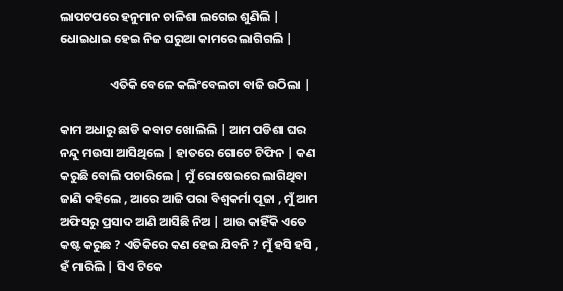ଲାପଟପରେ ହନୁମାନ ଚାଳିଶା ଲଗେଇ ଶୁଣିଲି | ଧୋଇଧାଇ ହେଇ ନିଜ ଘରୁଆ କାମରେ ଲାଗିଗଲି |

                  ଏତିକି ବେଳେ କଲିଂବେଲଟା ବାଜି ଉଠିଲା |

କାମ ଅଧାରୁ ଛାଡି କବାଟ ଖୋଲିଲି | ଆମ ପଡିଶା ଘର ନନ୍ଦୁ ମଉସା ଆସିଥିଲେ | ହାତରେ ଗୋଟେ ଟିଫିନ | କଣ କରୁଛି ବୋଲି ପଚାରିଲେ | ମୁଁ ରୋଷେଇରେ ଲାଗିଥିବା ଜାଣି କହିଲେ , ଆରେ ଆଜି ପରା ବିଶ୍ଵକର୍ମା ପୂଜା , ମୁଁ ଆମ ଅଫିସରୁ ପ୍ରସାଦ ଆଣି ଆସିଛି ନିଅ | ଆଉ କାହିଁକି ଏତେ କଷ୍ଟ କରୁଛ ? ଏତିକିରେ କଣ ହେଇ ଯିବନି ? ମୁଁ ହସି ହସି , ହଁ ମାରିଲି | ସିଏ ଟିକେ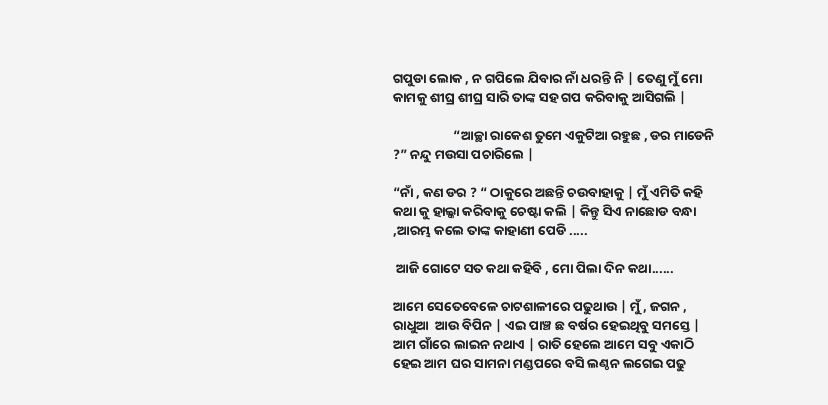ଗପୁଡା ଲୋକ , ନ ଗପିଲେ ଯିବାର ନାଁ ଧରନ୍ତି ନି | ତେଣୁ ମୁଁ ମୋ କାମକୁ ଶୀଘ୍ର ଶୀଘ୍ର ସାରି ତାଙ୍କ ସହ ଗପ କରିବାକୁ ଆସିଗଲି |

                    “ଆଚ୍ଛା ରାକେଶ ତୁମେ ଏକୁଟିଆ ରହୁଛ , ଡର ମାଡେନି ?” ନନ୍ଦୁ ମଉସା ପଚାରିଲେ |

“ନାଁ , କଣ ଡର ? “ ଠାକୁରେ ଅଛନ୍ତି ଚଉବାହାକୁ | ମୁଁ ଏମିତି କହି କଥା କୁ ହାଲ୍କା କରିବାକୁ ଚେଷ୍ଟା କଲି | କିନ୍ତୁ ସିଏ ନାଛୋଡ ବନ୍ଧା ,ଆରମ୍ଭ କଲେ ତାଙ୍କ କାହାଣୀ ପେଡି .....

 ଆଜି ଗୋଟେ ସତ କଥା କହିବି , ମୋ ପିଲା ଦିନ କଥା......

ଆମେ ସେତେବେଳେ ଚାଟଶାଳୀରେ ପଢୁଥାଉ | ମୁଁ , ଜଗନ , ରାଧୁଆ  ଆଉ ବିପିନ | ଏଇ ପାଞ୍ଚ ଛ ବର୍ଷର ହେଇଥିବୁ ସମସ୍ତେ | ଆମ ଗାଁରେ ଲାଇନ ନଥାଏ | ରାତି ହେଲେ ଆମେ ସବୁ ଏକାଠି ହେଇ ଆମ ଘର ସାମନା ମଣ୍ଡପରେ ବସି ଲଣ୍ଠନ ଲଗେଇ ପଢୁ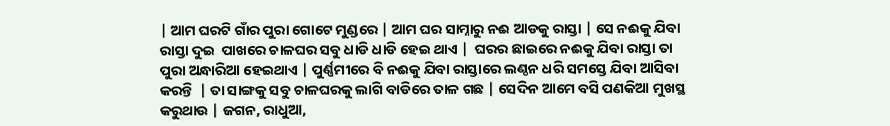| ଆମ ଘରଟି ଗାଁର ପୁରା ଗୋଟେ ମୁଣ୍ଡରେ | ଆମ ଘର ସାମ୍ନାରୁ ନଈ ଆଡକୁ ରାସ୍ତା | ସେ ନଈକୁ ଯିବା ରାସ୍ତା ଦୁଇ  ପାଖରେ ଚାଳଘର ସବୁ ଧାଡି ଧାଡି ହେଇ ଥାଏ |  ଘରର ଛାଇରେ ନଈକୁ ଯିବା ରାସ୍ତା ତା ପୁରା ଅନ୍ଧାରିଆ ହେଇଥାଏ | ପୁର୍ଣ୍ଣମୀରେ ବି ନଈକୁ ଯିବା ରାସ୍ତାରେ ଲଣ୍ଠନ ଧରି ସମସ୍ତେ ଯିବା ଆସିବା କରନ୍ତି  | ତା ସାଙ୍ଗକୁ ସବୁ ଚାଳଘରକୁ ଲାଗି ବାଡିରେ ତାଳ ଗଛ | ସେଦିନ ଆମେ ବସି ପଣକିଆ ମୁଖସ୍ଥ କରୁଥାଉ | ଜଗନ, ରାଧୁଆ,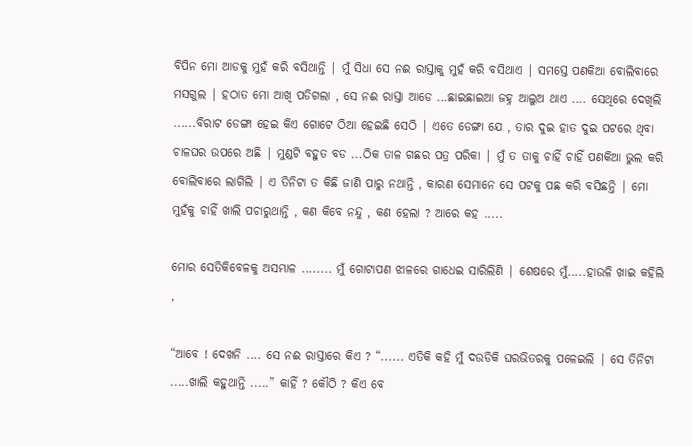ବିପିନ ମୋ ଆଡକୁ ମୁହଁ କରି ବସିଥାନ୍ତି | ମୁଁ ସିଧା ସେ ନଈ ରାସ୍ତାକୁ ମୁହଁ କରି ବସିଥାଏ | ସମସ୍ତେ ପଣକିଆ ବୋଲିବାରେ ମସଗୁଲ | ହଠାତ ମୋ ଆଖି ପଡିଗଲା , ସେ ନଈ ରାସ୍ତା ଆଡେ ...ଛାଇଛାଇଆ ଜହ୍ନ ଆଲୁଅ ଥାଏ .... ସେଥିରେ ଦେଖିଲି ......ବିରାଟ ଡେଙ୍ଗା ହେଇ କିଏ ଗୋଟେ ଠିଆ ହେଇଛି ସେଠି | ଏତେ ଡେଙ୍ଗା ଯେ , ତାର ଦୁଇ ହାତ ଦୁଇ ପଟରେ ଥିବା ଚାଳଘର ଉପରେ ଅଛି | ମୁଣ୍ଡଟି ବହୁତ ବଡ ...ଠିକ ତାଳ ଗଛର ପତ୍ର ପରିକା | ମୁଁ ତ ତାକୁ ଚାହିଁ ଚାହିଁ ପଣକିଆ ଭୁଲ କରି ବୋଲିବାରେ ଲାଗିଲି | ଏ ତିନିଟା ତ କିଛି ଜାଣି ପାରୁ ନଥାନ୍ତି , କାରଣ ସେମାନେ ସେ ପଟକୁ ପଛ କରି ବସିଛନ୍ତି | ମୋ ମୁହଁକୁ ଚାହିଁ ଖାଲି ପଚାରୁଥାନ୍ତି , କଣ କିବେ ନନ୍ଦୁ , କଣ ହେଲା ? ଆରେ କହ .....

ମୋର ସେତିକିବେଳକୁ ଅସମ୍ଭାଳ ........ ମୁଁ ଗୋଟାପଣ ଝାଳରେ ଗାଧେଇ ସାରିଲିଣି | ଶେଷରେ ମୁଁ.....ହାଉଳି ଖାଇ କହିଲି ,

“ଆବେ ! ଦେଖନି .... ସେ ନଈ ରାସ୍ତାରେ କିଏ ? “...... ଏତିକି କହି ମୁଁ ଦଉଡିକି ଘରଭିତରକୁ ପଳେଇଲି | ସେ ତିନିଟା .....ଖାଲି କହୁଥାନ୍ତି .....” କାହିଁ ? କୌଠି ? କିଏ ବେ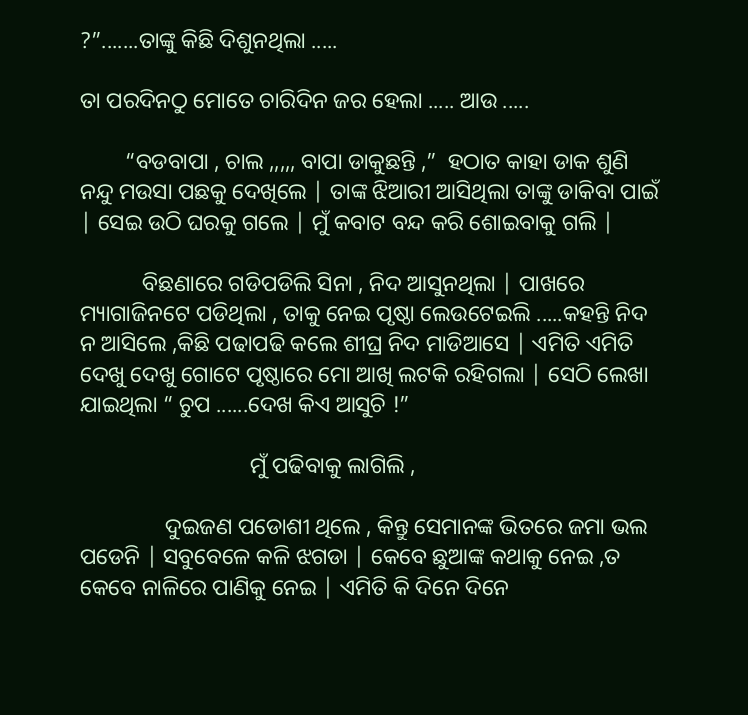?”.......ତାଙ୍କୁ କିଛି ଦିଶୁନଥିଲା .....

ତା ପରଦିନଠୁ ମୋତେ ଚାରିଦିନ ଜର ହେଲା ..... ଆଉ .....

        “ବଡବାପା , ଚାଲ ,,,,, ବାପା ଡାକୁଛନ୍ତି ,”  ହଠାତ କାହା ଡାକ ଶୁଣି ନନ୍ଦୁ ମଉସା ପଛକୁ ଦେଖିଲେ | ତାଙ୍କ ଝିଆରୀ ଆସିଥିଲା ତାଙ୍କୁ ଡାକିବା ପାଇଁ | ସେଇ ଉଠି ଘରକୁ ଗଲେ | ମୁଁ କବାଟ ବନ୍ଦ କରି ଶୋଇବାକୁ ଗଲି |

           ବିଛଣାରେ ଗଡିପଡିଲି ସିନା , ନିଦ ଆସୁନଥିଲା | ପାଖରେ ମ୍ୟାଗାଜିନଟେ ପଡିଥିଲା , ତାକୁ ନେଇ ପୃଷ୍ଠା ଲେଉଟେଇଲି .....କହନ୍ତି ନିଦ ନ ଆସିଲେ ,କିଛି ପଢାପଢି କଲେ ଶୀଘ୍ର ନିଦ ମାଡିଆସେ | ଏମିତି ଏମିତି ଦେଖୁ ଦେଖୁ ଗୋଟେ ପୃଷ୍ଠାରେ ମୋ ଆଖି ଲଟକି ରହିଗଲା | ସେଠି ଲେଖା ଯାଇଥିଲା “ ଚୁପ ......ଦେଖ କିଏ ଆସୁଚି !”

                              ମୁଁ ପଢିବାକୁ ଲାଗିଲି ,

               ଦୁଇଜଣ ପଡୋଶୀ ଥିଲେ , କିନ୍ତୁ ସେମାନଙ୍କ ଭିତରେ ଜମା ଭଲ ପଡେନି | ସବୁବେଳେ କଳି ଝଗଡା | କେବେ ଛୁଆଙ୍କ କଥାକୁ ନେଇ ,ତ କେବେ ନାଳିରେ ପାଣିକୁ ନେଇ | ଏମିତି କି ଦିନେ ଦିନେ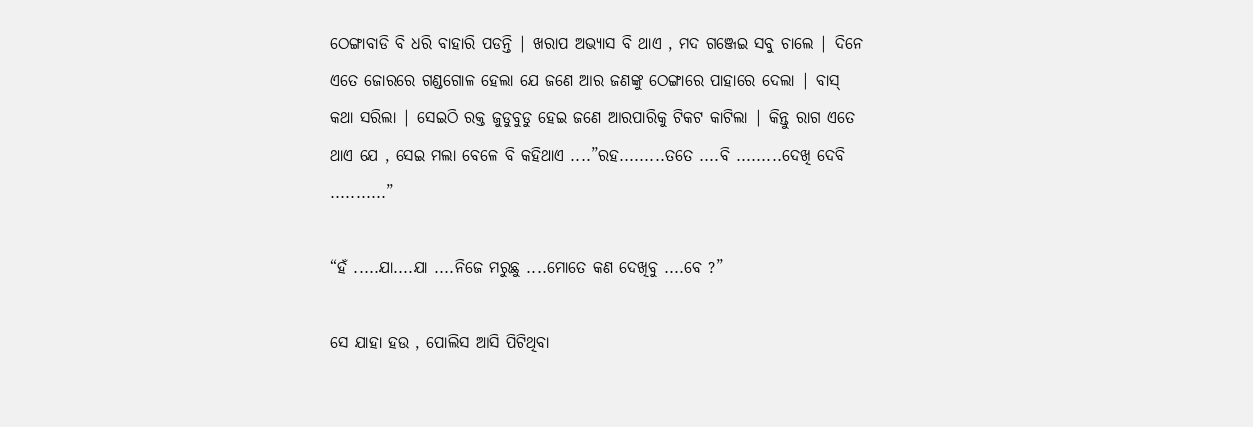ଠେଙ୍ଗାବାଡି ବି ଧରି ବାହାରି ପଡନ୍ତି | ଖରାପ ଅଭ୍ୟାସ ବି ଥାଏ , ମଦ ଗଞ୍ଜେଇ ସବୁ ଚାଲେ | ଦିନେ ଏତେ ଜୋରରେ ଗଣ୍ଡଗୋଳ ହେଲା ଯେ ଜଣେ ଆର ଜଣଙ୍କୁ ଠେଙ୍ଗାରେ ପାହାରେ ଦେଲା | ବାସ୍ କଥା ସରିଲା | ସେଇଠି ରକ୍ତ ଜୁଡୁବୁଡୁ ହେଇ ଜଣେ ଆରପାରିକୁ ଟିକଟ କାଟିଲା | କିନ୍ତୁ ରାଗ ଏତେ ଥାଏ ଯେ , ସେଇ ମଲା ବେଳେ ବି କହିଥାଏ ....”ରହ.........ତତେ ....ବି .........ଦେଖି ଦେବି ...........”

“ହଁ .....ଯା....ଯା ....ନିଜେ ମରୁଛୁ ....ମୋତେ କଣ ଦେଖିବୁ ....ବେ ?”

ସେ ଯାହା ହଉ , ପୋଲିସ ଆସି ପିଟିଥିବା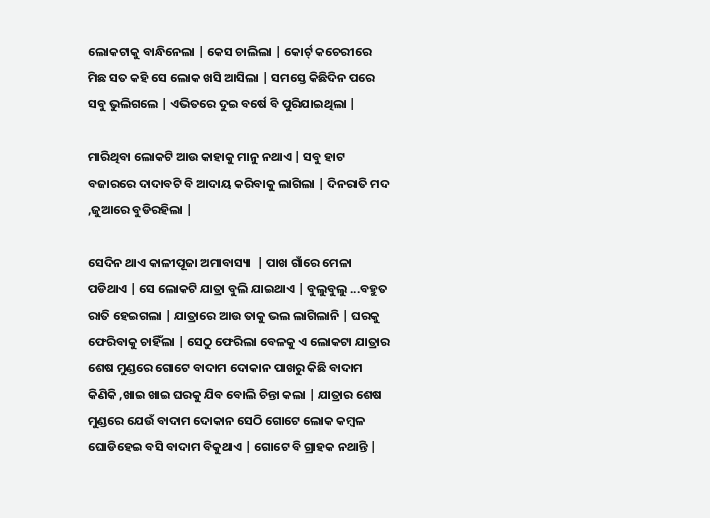ଲୋକଟାକୁ ବାନ୍ଧିନେଲା | କେସ ଚାଲିଲା | କୋର୍ଟ୍ କଚେରୀରେ ମିଛ ସତ କହି ସେ ଲୋକ ଖସି ଆସିଲା | ସମସ୍ତେ କିଛିଦିନ ପରେ ସବୁ ଭୁଲିଗଲେ | ଏଭିତରେ ଦୁଇ ବର୍ଷେ ବି ପୁରିଯାଇଥିଲା |

ମାରିଥିବା ଲୋକଟି ଆଉ କାହାକୁ ମାନୁ ନଥାଏ | ସବୁ ହାଟ ବଜାରରେ ଦାଦାବଟି ବି ଆଦାୟ କରିବାକୁ ଲାଗିଲା | ଦିନରାତି ମଦ ,ଜୁଆରେ ବୁଡିରହିଲା |

ସେଦିନ ଥାଏ କାଳୀପୂଜା ଅମାବାସ୍ୟା  | ପାଖ ଗାଁରେ ମେଳା ପଡିଥାଏ | ସେ ଲୋକଟି ଯାତ୍ରା ବୁଲି ଯାଇଥାଏ | ବୁଲୁବୁଲୁ ...ବହୁତ ରାତି ହେଇଗଲା | ଯାତ୍ରାରେ ଆଉ ତାକୁ ଭଲ ଲାଗିଲାନି | ଘରକୁ ଫେରିବାକୁ ଚାହିଁଲା | ସେଠୁ ଫେରିଲା ବେଳକୁ ଏ ଲୋକଟା ଯାତ୍ରାର ଶେଷ ମୁଣ୍ଡରେ ଗୋଟେ ବାଦାମ ଦୋକାନ ପାଖରୁ କିଛି ବାଦାମ କିଣିକି ,ଖାଇ ଖାଇ ଘରକୁ ଯିବ ବୋଲି ଚିନ୍ତା କଲା | ଯାତ୍ରାର ଶେଷ ମୁଣ୍ଡରେ ଯେଉଁ ବାଦାମ ଦୋକାନ ସେଠି ଗୋଟେ ଲୋକ କମ୍ବଳ ଘୋଡିହେଇ ବସି ବାଦାମ ବିକୁଥାଏ | ଗୋଟେ ବି ଗ୍ରାହକ ନଥାନ୍ତି |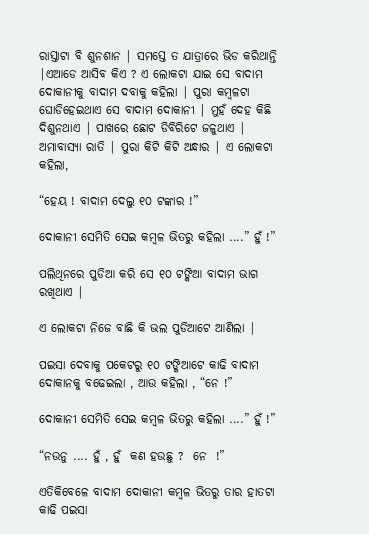ରାସ୍ତାଟା ବି ଶୁନଶାନ | ସମସ୍ତେ ତ ଯାତ୍ରାରେ ଭିଡ କରିଥାନ୍ତି |ଏଆଡେ ଆସିବ କିଏ ? ଏ ଲୋକଟା ଯାଇ ସେ ବାଦାମ ଦୋକାନୀକୁ ବାଦାମ ଦବାକୁ କହିଲା | ପୁରା କମ୍ବଳଟା ଘୋଡିହେଇଥାଏ ସେ ବାଦାମ ଦୋକାନୀ | ମୁହଁ ଦେହ କିଛି ଦିଶୁନଥାଏ | ପାଖରେ ଛୋଟ ଡିବିରିଟେ ଜଳୁଥାଏ | ଅମାବାସ୍ୟା ରାତି | ପୁରା କିଟି କିଟି ଅନ୍ଧାର | ଏ ଲୋକଟା କହିଲା,

“ହେୟ ! ବାଦାମ ଦେଲୁ ୧୦ ଟଙ୍କାର !”

ଦୋକାନୀ ସେମିତି ସେଇ କମ୍ବଳ ଭିତରୁ କହିଲା ....” ହୁଁ !”

ପଲିଥିନରେ ପୁଡିଆ କରି ସେ ୧୦ ଟଙ୍କିଆ ବାଦାମ ଭାଗ ରଖିଥାଏ |

ଏ ଲୋକଟା ନିଜେ ବାଛି କି ଭଲ ପୁଡିଆଟେ ଆଣିଲା |

ପଇସା ଦେବାକୁ ପକେଟରୁ ୧୦ ଟଙ୍କିଆଟେ କାଢି ବାଦାମ ଦୋକାନକୁ ବଢେଇଲା , ଆଉ କହିଲା , “ନେ !”

ଦୋକାନୀ ସେମିତି ସେଇ କମ୍ବଳ ଭିତରୁ କହିଲା ....” ହୁଁ !”

“ନଉନୁ .... ହୁଁ , ହୁଁ  କଣ ହଉଛୁ ?  ନେ  !”

ଏତିକିବେଳେ ବାଦାମ ଦୋକାନୀ କମ୍ବଳ ଭିତରୁ ତାର ହାତଟା କାଢି ପଇସା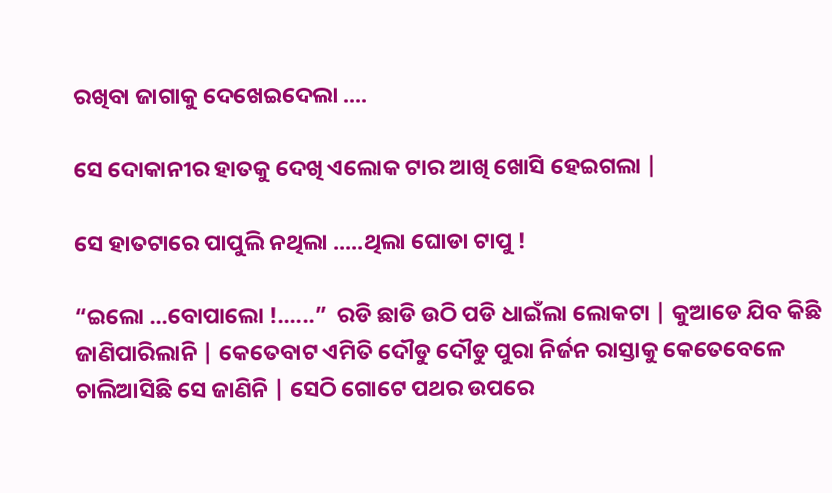ରଖିବା ଜାଗାକୁ ଦେଖେଇଦେଲା ....

ସେ ଦୋକାନୀର ହାତକୁ ଦେଖି ଏଲୋକ ଟାର ଆଖି ଖୋସି ହେଇଗଲା |

ସେ ହାତଟାରେ ପାପୁଲି ନଥିଲା .....ଥିଲା ଘୋଡା ଟାପୁ !

“ଇଲୋ ...ବୋପାଲୋ !......”  ରଡି ଛାଡି ଉଠି ପଡି ଧାଇଁଲା ଲୋକଟା | କୁଆଡେ ଯିବ କିଛି ଜାଣିପାରିଲାନି | କେତେବାଟ ଏମିତି ଦୌଡୁ ଦୌଡୁ ପୁରା ନିର୍ଜନ ରାସ୍ତାକୁ କେତେବେଳେ ଚାଲିଆସିଛି ସେ ଜାଣିନି | ସେଠି ଗୋଟେ ପଥର ଉପରେ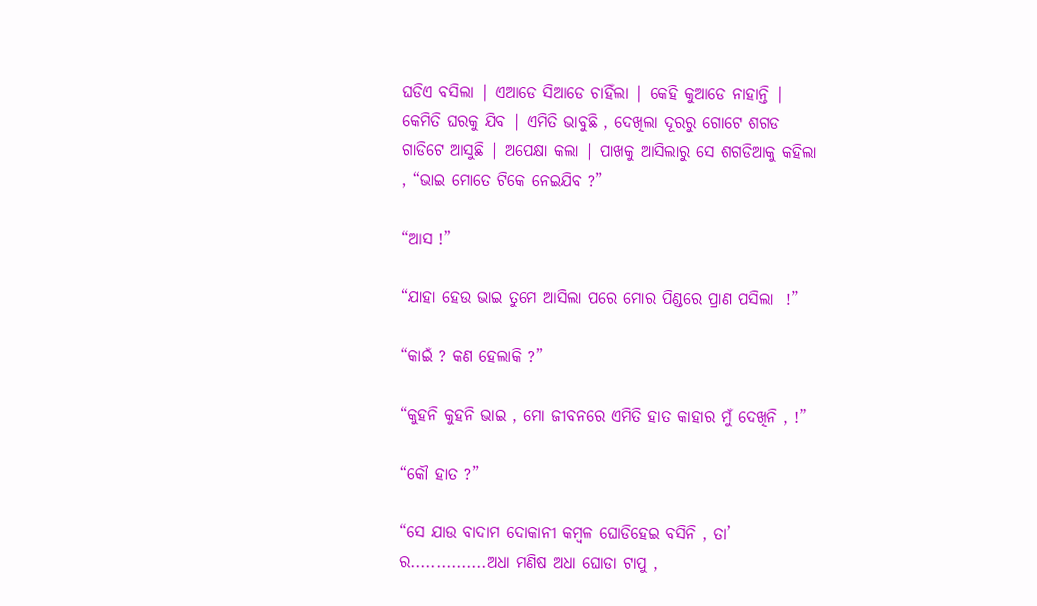ଘଡିଏ ବସିଲା | ଏଆଡେ ସିଆଡେ ଚାହିଁଲା | କେହି କୁଆଡେ ନାହାନ୍ତି | କେମିତି ଘରକୁ ଯିବ | ଏମିତି ଭାବୁଛି , ଦେଖିଲା ଦୂରରୁ ଗୋଟେ ଶଗଡ ଗାଡିଟେ ଆସୁଛି | ଅପେକ୍ଷା କଲା | ପାଖକୁ ଆସିଲାରୁ ସେ ଶଗଡିଆକୁ କହିଲା , “ଭାଇ ମୋତେ ଟିକେ ନେଇଯିବ ?”

“ଆସ !”

“ଯାହା ହେଉ ଭାଇ ତୁମେ ଆସିଲା ପରେ ମୋର ପିଣ୍ଡରେ ପ୍ରାଣ ପସିଲା  !”

“କାଇଁ ? କଣ ହେଲାକି ?”

“କୁହନି କୁହନି ଭାଇ , ମୋ ଜୀବନରେ ଏମିତି ହାତ କାହାର ମୁଁ ଦେଖିନି , !”

“କୌ ହାତ ?”

“ସେ ଯାଉ ବାଦାମ ଦୋକାନୀ କମ୍ବଳ ଘୋଡିହେଇ ବସିନି , ତା’ ର...............ଅଧା ମଣିଷ ଅଧା ଘୋଡା ଟାପୁ ,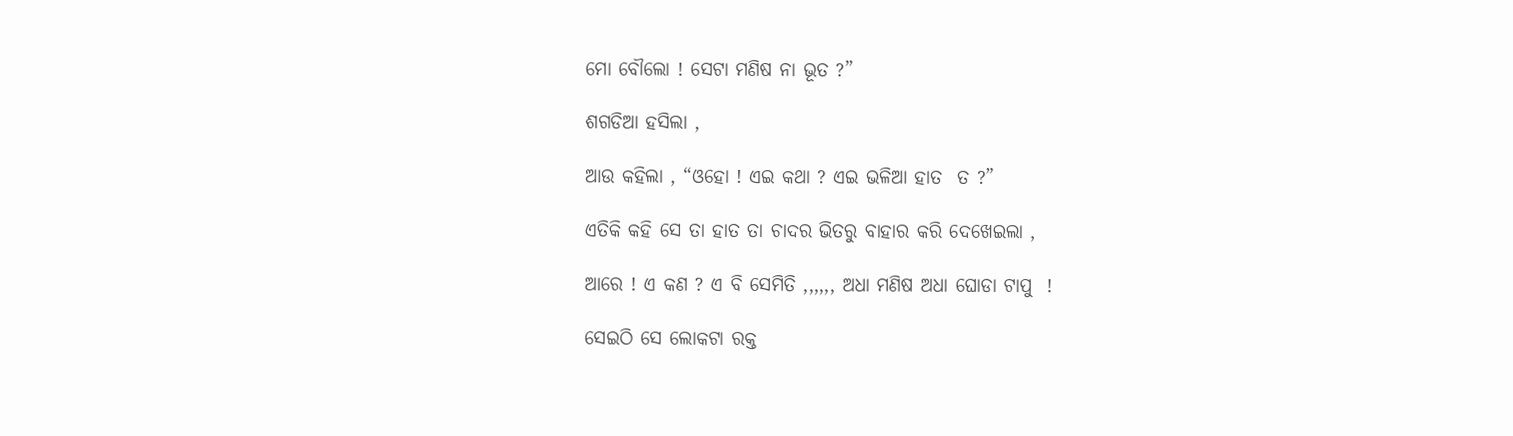ମୋ ବୌଲୋ ! ସେଟା ମଣିଷ ନା ଭୂତ ?”

ଶଗଡିଆ ହସିଲା ,

ଆଉ କହିଲା , “ଓହୋ ! ଏଇ କଥା ? ଏଇ ଭଳିଆ ହାତ  ତ ?”

ଏତିକି କହି ସେ ତା ହାତ ତା ଚାଦର ଭିତରୁ ବାହାର କରି ଦେଖେଇଲା ,

ଆରେ ! ଏ କଣ ? ଏ ବି ସେମିତି ,,,,,, ଅଧା ମଣିଷ ଅଧା ଘୋଡା ଟାପୁ  !

ସେଇଠି ସେ ଲୋକଟା ରକ୍ତ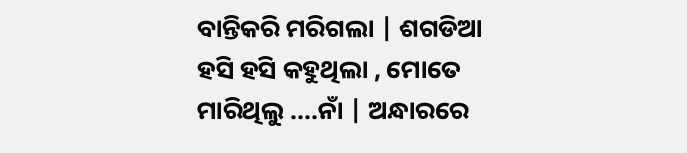ବାନ୍ତିକରି ମରିଗଲା | ଶଗଡିଆ ହସି ହସି କହୁଥିଲା , ମୋତେ ମାରିଥିଲୁ ....ନାଁ | ଅନ୍ଧାରରେ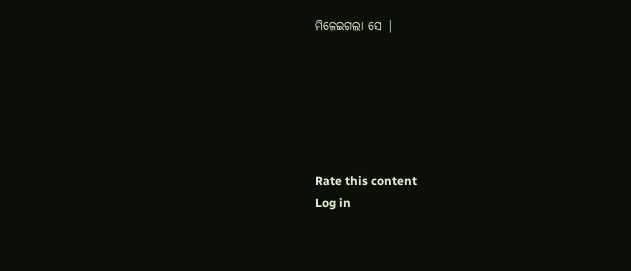ମିଳେଇଗଲା ସେ |






Rate this content
Log in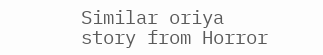Similar oriya story from Horror